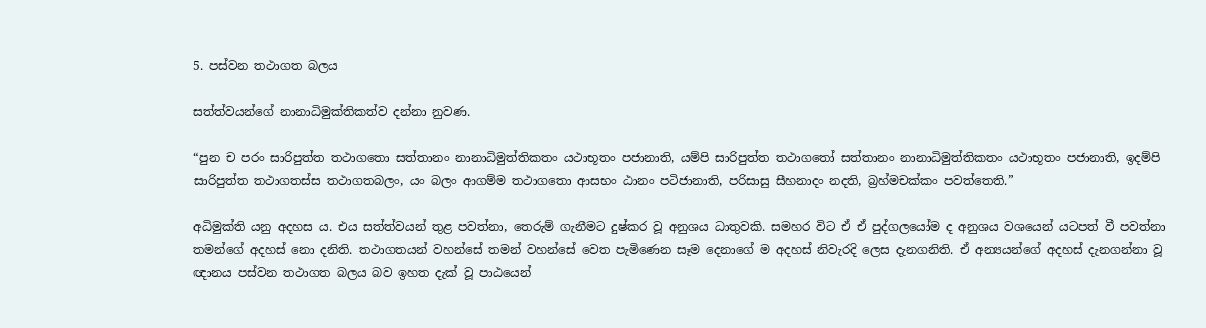5. පස්වන තථාගත බලය

සත්ත්වයන්ගේ නානාධිමුක්තිකත්ව දන්නා නුවණ.

“පුන ච පරං සාරිපුත්ත තථාගතො සත්තානං නානාධිමුත්තිකතං යථාභූතං පජානාති, යම්පි සාරිපුත්ත තථාගතෝ සත්තානං නානාධිමුත්තිකතං යථාභූතං පජානාති, ඉදම්පි සාරිපුත්ත තථාගතස්ස තථාගතබලං, යං බලං ආගම්ම තථාගතො ආසභං ඨානං පටිජානාති, පරිසාසු සීහනාදං නදති, බ්‍රහ්මචක්කං පවත්තෙති.”

අධිමුක්ති යනු අදහස ය. එය සත්ත්වයන් තුළ පවත්නා, තෙරුම් ගැනීමට දුෂ්කර වූ අනුශය ධාතුවකි. සමහර විට ඒ ඒ පුද්ගලයෝම ද අනුශය වශයෙන් යටපත් වී පවත්නා තමන්ගේ අදහස් නො දනිති. තථාගතයන් වහන්සේ තමන් වහන්සේ වෙත පැමිණෙන සෑම දෙනාගේ ම අදහස් නිවැරදි ලෙස දැනගනිති. ඒ අන්‍යයන්ගේ අදහස් දැනගන්නා වූ ඥානය පස්වන තථාගත බලය බව ඉහත දැක් වූ පාඨයෙන්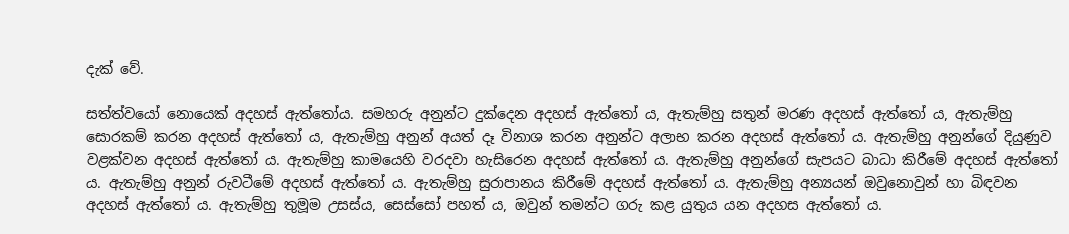දැක් වේ.

සත්ත්වයෝ නොයෙක් අදහස් ඇත්තෝය. සමහරු අනුන්ට දුක්දෙන අදහස් ඇත්තෝ ය, ඇතැම්හු සතුන් මරණ අදහස් ඇත්තෝ ය, ඇතැම්හු සොරකම් කරන අදහස් ඇත්තෝ ය, ඇතැම්හු අනුන් අයත් දෑ විනාශ කරන අනුන්ට අලාභ කරන අදහස් ඇත්තෝ ය. ඇතැම්හු අනුන්ගේ දියුණුව වළක්වන අදහස් ඇත්තෝ ය. ඇතැම්හු කාමයෙහි වරදවා හැසිරෙන අදහස් ඇත්තෝ ය. ඇතැම්හු අනුන්ගේ සැපයට බාධා කිරීමේ අදහස් ඇත්තෝ ය. ඇතැම්හු අනුන් රුවටීමේ අදහස් ඇත්තෝ ය. ඇතැම්හු සුරාපානය කිරීමේ අදහස් ඇත්තෝ ය. ඇතැම්හු අන්‍යයන් ඔවුනොවුන් හා බිඳවන අදහස් ඇත්තෝ ය. ඇතැම්හු තුමූම උසස්ය, සෙස්සෝ පහත් ය, ඔවුන් තමන්ට ගරු කළ යුතුය යන අදහස ඇත්තෝ ය.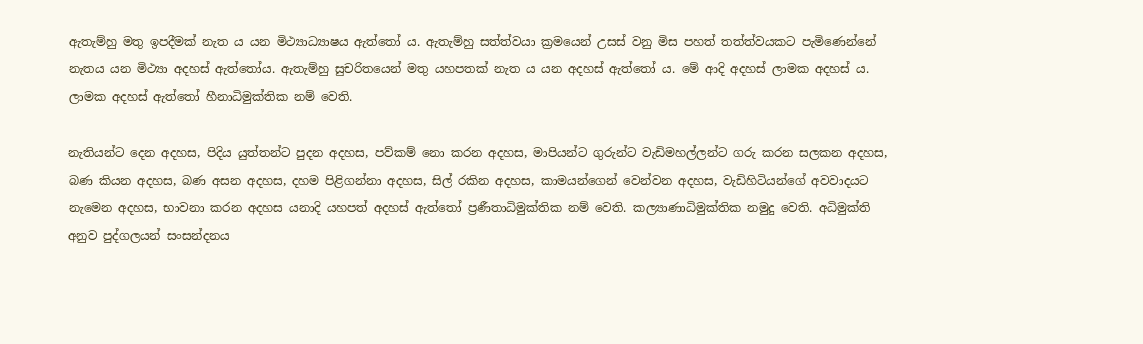ඇතැම්හු මතු ඉපදීමක් නැත ය යන මිථ්‍යාධ්‍යාෂය ඇත්තෝ ය. ඇතැම්හු සත්ත්වයා ක්‍රමයෙන් උසස් වනු මිස පහත් තත්ත්වයකට පැමිණෙන්නේ නැතය යන මිථ්‍යා අදහස් ඇත්තෝය. ඇතැම්හු සුචරිතයෙන් මතු යහපතක් නැත ය යන අදහස් ඇත්තෝ ය. මේ ආදි අදහස් ලාමක අදහස් ය. ලාමක අදහස් ඇත්තෝ හීනාධිමුක්තික නම් වෙති.

නැතියන්ට දෙන අදහස, පිදිය යුත්තන්ට පුදන අදහස, පව්කම් නො කරන අදහස, මාපියන්ට ගුරුන්ට වැඩිමහල්ලන්ට ගරු කරන සලකන අදහස, බණ කියන අදහස, බණ අසන අදහස, දහම පිළිගන්නා අදහස, සිල් රකින අදහස, කාමයන්ගෙන් වෙන්වන අදහස, වැඩිහිටියන්ගේ අවවාදයට නැමෙන අදහස, භාවනා කරන අදහස යනාදි යහපත් අදහස් ඇත්තෝ ප්‍රණීතාධිමුක්තික නම් වෙති. කල්‍යාණාධිමුක්තික නමුදු වෙති. අධිමුක්ති අනුව පුද්ගලයන් සංසන්දනය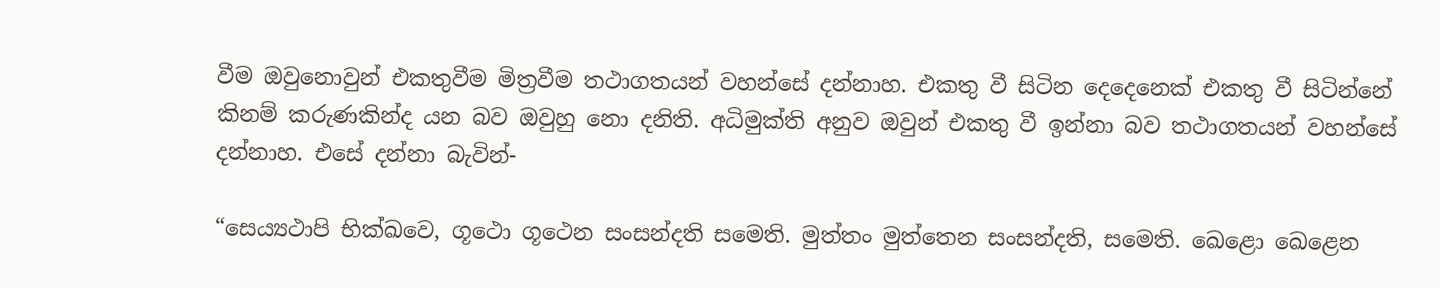වීම ඔවුනොවුන් එකතුවීම මිත්‍රවීම තථාගතයන් වහන්සේ දන්නාහ. එකතු වී සිටින දෙදෙනෙක් එකතු වී සිටින්නේ කිනම් කරුණකින්ද යන බව ඔවුහු නො දනිති. අධිමුක්ති අනුව ඔවුන් එකතු වී ඉන්නා බව තථාගතයන් වහන්සේ දන්නාහ. එසේ දන්නා බැවින්-

“සෙය්‍යථාපි භික්ඛවෙ, ගූථො ගූථෙන සංසන්දති සමෙති. මුත්තං මුත්තෙන සංසන්දති, සමෙති. ඛෙළො ඛෙළෙන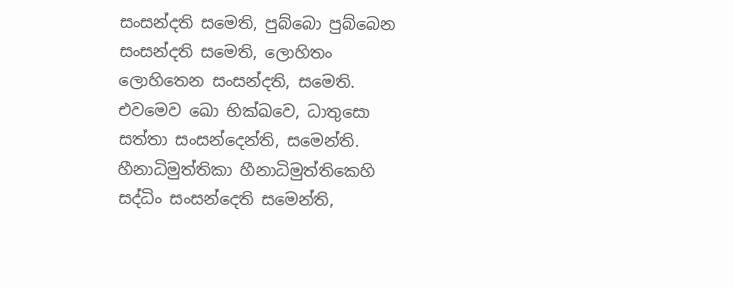සංසන්දති සමෙති, පුබ්බො පුබ්බෙන සංසන්දති සමෙති, ලොහිතං ලොහිතෙන සංසන්දති, සමෙති. එවමෙව ඛො භික්ඛවෙ, ධාතුසො සත්තා සංසන්දෙන්ති, සමෙන්ති. හීනාධිමුත්තිකා හීනාධිමුත්තිකෙහි සද්ධිං සංසන්දෙති සමෙන්ති,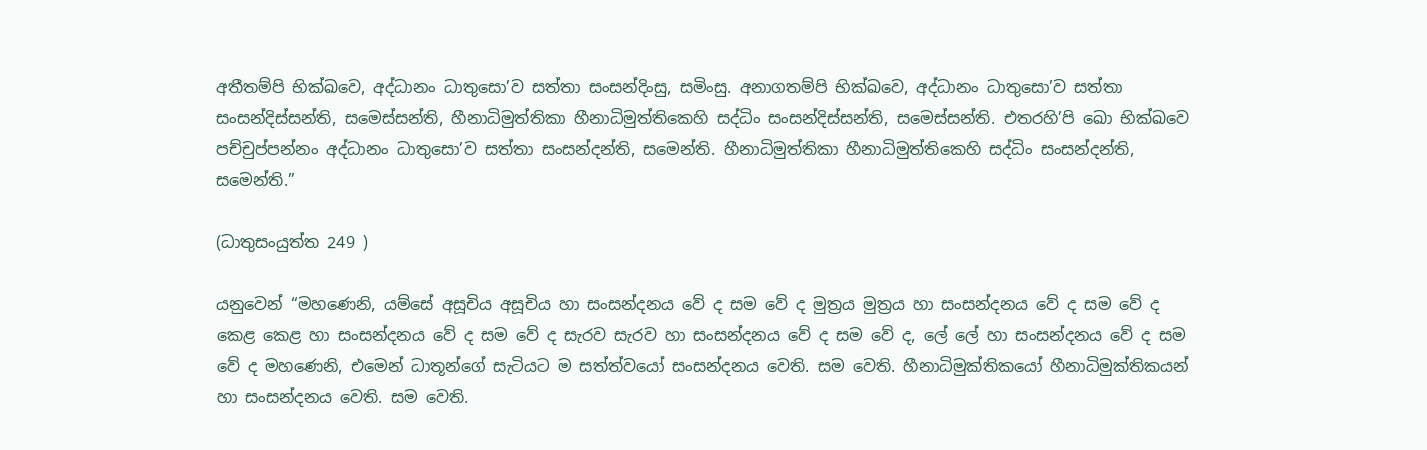අතීතම්පි භික්ඛවෙ, අද්ධානං ධාතුසො’ව සත්තා සංසන්දිංසු, සමිංසු. අනාගතම්පි භික්ඛවෙ, අද්ධානං ධාතුසො’ව සත්තා සංසන්දිස්සන්ති, සමෙස්සන්ති, හීනාධිමුත්තිකා හීනාධිමුත්තිකෙහි සද්ධිං සංසන්දිස්සන්ති, සමෙස්සන්ති. එතරහි’පි ඛො භික්ඛවෙ පච්චුප්පන්නං අද්ධානං ධාතුසො’ව සත්තා සංසන්දන්ති, සමෙන්ති. හීනාධිමුත්තිකා හීනාධිමුත්තිකෙහි සද්ධිං සංසන්දන්ති, සමෙන්ති.”

(ධාතුසංයුත්ත 249 )

යනුවෙන් “මහණෙනි, යම්සේ අසූචිය අසූචිය හා සංසන්දනය වේ ද සම වේ ද මුත්‍රය මුත්‍රය හා සංසන්දනය වේ ද සම වේ ද කෙළ කෙළ හා සංසන්දනය වේ ද සම වේ ද සැරව සැරව හා සංසන්දනය වේ ද සම වේ ද, ලේ ලේ හා සංසන්දනය වේ ද සම වේ ද මහණෙනි, එමෙන් ධාතූන්ගේ සැටියට ම සත්ත්වයෝ සංසන්දනය වෙති. සම වෙති. හීනාධිමුක්තිකයෝ හීනාධිමුක්තිකයන් හා සංසන්දනය වෙති. සම වෙති.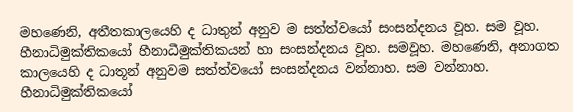මහණෙනි, අතීතකාලයෙහි ද ධාතුන් අනුව ම සත්ත්වයෝ සංසන්දනය වූහ. සම වූහ. හීනාධිමුක්තිකයෝ හීනාධීමුක්තිකයන් හා සංසන්දනය වූහ. සමවූහ. මහණෙනි, අනාගත කාලයෙහි ද ධාතූන් අනුවම සත්ත්වයෝ සංසන්දනය වන්නාහ. සම වන්නාහ. හීනාධිමුක්තිකයෝ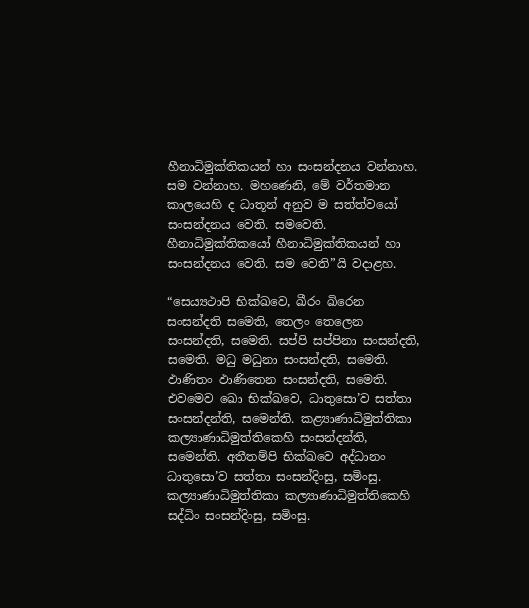හීනාධිමුක්තිකයන් හා සංසන්දනය වන්නාහ. සම වන්නාහ. මහණෙනි, මේ වර්තමාන කාලයෙහි ද ධාතූන් අනුව ම සත්ත්වයෝ සංසන්දනය වෙති. සමවෙති. හීනාධිමුක්තිකයෝ හීනාධිමුක්තිකයන් හා සංසන්දනය වෙති. සම වෙති”යි වදාළහ.

“සෙය්‍යථාපි භික්ඛවෙ, ඛීරං ඛිරෙන සංසන්දති සමෙති, තෙලං තෙලෙන සංසන්දති, සමෙති. සප්පි සප්පිනා සංසන්දති, සමෙති. මධු මධුනා සංසන්දති, සමෙති. ඵාණිතං ඵාණිතෙන සංසන්දති, සමෙති. එවමෙව ඛො භික්ඛවෙ, ධාතුසො’ව සත්තා සංසන්දන්ති, සමෙන්ති. කළ්‍යාණාධිමුත්තිකා කල්‍යාණාධිමුත්තිකෙහි සංසන්දන්ති, සමෙන්ති. අතීතම්පි භික්ඛවෙ අද්ධානං ධාතුසො’ව සත්තා සංසන්දිංසු, සමිංසු. කල්‍යාණාධිමුත්තිකා කල්‍යාණාධිමුත්තිකෙහි සද්ධිං සංසන්දිංසු, සමිංසු.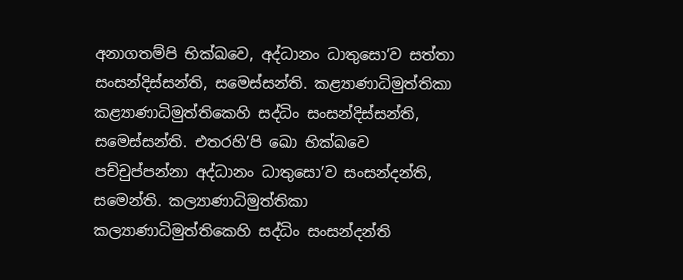අනාගතම්පි භික්ඛවෙ, අද්ධානං ධාතුසො’ව සත්තා සංසන්දිස්සන්ති, සමෙස්සන්ති. කළ්‍යාණාධිමුත්තිකා කළ්‍යාණාධිමුත්තිකෙහි සද්ධිං සංසන්දිස්සන්ති, සමෙස්සන්ති. එතරහි’පි ඛො භික්ඛවෙ පච්චුප්පන්නා අද්ධානං ධාතුසො’ව සංසන්දන්ති, සමෙන්ති. කල්‍යාණාධිමුත්තිකා කල්‍යාණාධිමුත්තිකෙහි සද්ධිං සංසන්දන්ති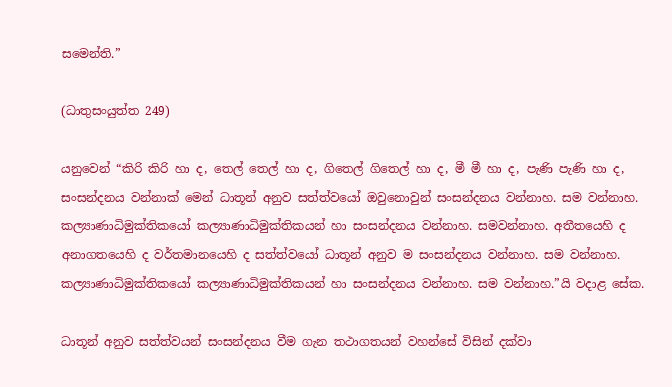සමෙන්ති.”

(ධාතුසංයුත්ත 249)

යනුවෙන් “කිරි කිරි හා ද, තෙල් තෙල් හා ද, ගිතෙල් ගිතෙල් හා ද, මී මී හා ද, පැණි පැණි හා ද, සංසන්දනය වන්නාක් මෙන් ධාතූන් අනුව සත්ත්වයෝ ඔවුනොවුන් සංසන්දනය වන්නාහ. සම වන්නාහ. කල්‍යාණාධිමුක්තිකයෝ කල්‍යාණාධිමුක්තිකයන් හා සංසන්දනය වන්නාහ. සමවන්නාහ. අතීතයෙහි ද අනාගතයෙහි ද වර්තමානයෙහි ද සත්ත්වයෝ ධාතූන් අනුව ම සංසන්දනය වන්නාහ. සම වන්නාහ. කල්‍යාණාධිමුක්තිකයෝ කල්‍යාණාධිමුක්තිකයන් හා සංසන්දනය වන්නාහ. සම වන්නාහ.”යි වදාළ සේක.

ධාතූන් අනුව සත්ත්වයන් සංසන්දනය වීම ගැන තථාගතයන් වහන්සේ විසින් දක්වා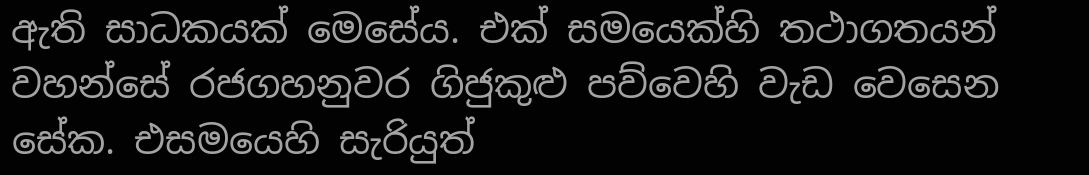ඇති සාධකයක් මෙසේය. එක් සමයෙක්හි තථාගතයන් වහන්සේ රජගහනුවර ගිජුකුළු පව්වෙහි වැඩ වෙසෙන සේක. එසමයෙහි සැරියුත්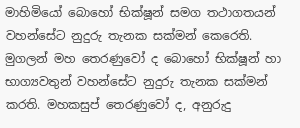මාහිමියෝ බොහෝ භික්ෂූන් සමග තථාගතයන් වහන්සේට නුදුරු තැනක සක්මන් කෙරෙති. මුගලන් මහ තෙරණුවෝ ද බොහෝ භික්ෂූන් හා භාග්‍යවතුන් වහන්සේට නුදුරු තැනක සක්මන් කරති. මහකසුප් තෙරණුවෝ ද, අනුරුදු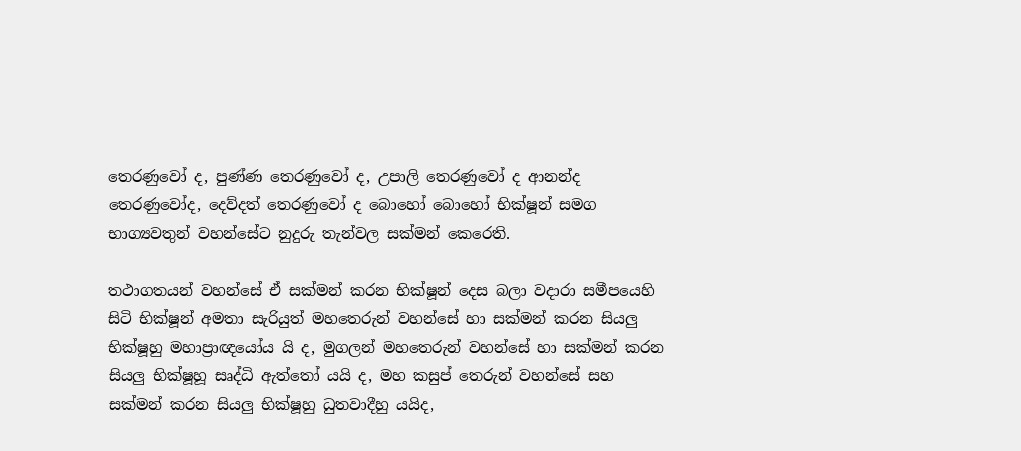තෙරණුවෝ ද, පුණ්ණ තෙරණුවෝ ද, උපාලි තෙරණුවෝ ද ආනන්ද තෙරණුවෝද, දෙව්දත් තෙරණුවෝ ද බොහෝ බොහෝ භික්ෂූන් සමග භාග්‍යවතුන් වහන්සේට නුදුරු තැන්වල සක්මන් කෙරෙති.

තථාගතයන් වහන්සේ ඒ සක්මන් කරන භික්ෂූන් දෙස බලා වදාරා සමීපයෙහි සිටි භික්ෂූන් අමතා සැරියුත් මහතෙරුන් වහන්සේ හා සක්මන් කරන සියලු භික්ෂූහු මහාප්‍රාඥයෝය යි ද, මුගලන් මහතෙරුන් වහන්සේ හා සක්මන් කරන සියලු භික්ෂූහූ සෘද්ධි ඇත්තෝ යයි ද, මහ කසුප් තෙරුන් වහන්සේ සහ සක්මන් කරන සියලු භික්ෂූහු ධුතවාදීහු යයිද,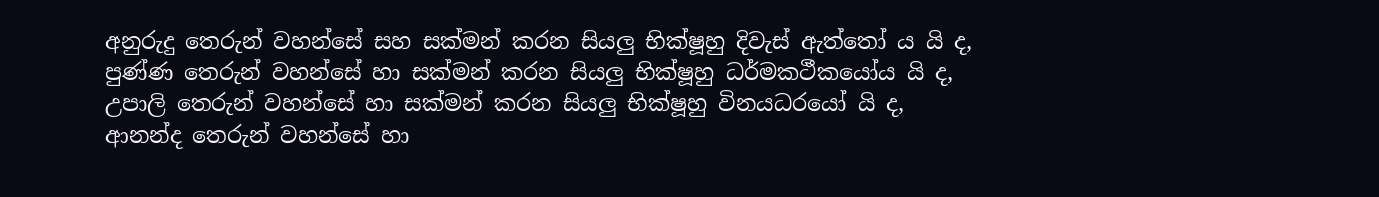අනුරුදු තෙරුන් වහන්සේ සහ සක්මන් කරන සියලු භික්ෂූහු දිවැස් ඇත්තෝ ය යි ද, පුණ්ණ තෙරුන් වහන්සේ හා සක්මන් කරන සියලු භික්ෂූහු ධර්මකථීකයෝය යි ද, උපාලි තෙරුන් වහන්සේ හා සක්මන් කරන සියලු භික්ෂූහු විනයධරයෝ යි ද, ආනන්ද තෙරුන් වහන්සේ හා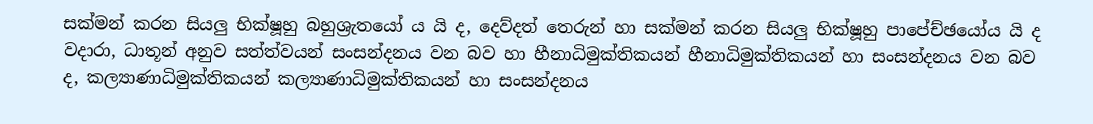සක්මන් කරන සියලු භික්ෂූහු බහුශ්‍රැතයෝ ය යි ද, දෙව්දත් තෙරුන් හා සක්මන් කරන සියලු භික්ෂූහු පාපේච්ඡයෝය යි ද වදාරා, ධාතූන් අනුව සත්ත්වයන් සංසන්දනය වන බව හා හීනාධිමුක්තිකයන් හීනාධිමුක්තිකයන් හා සංසන්දනය වන බව ද, කල්‍යාණාධිමුක්තිකයන් කල්‍යාණාධිමුක්තිකයන් හා සංසන්දනය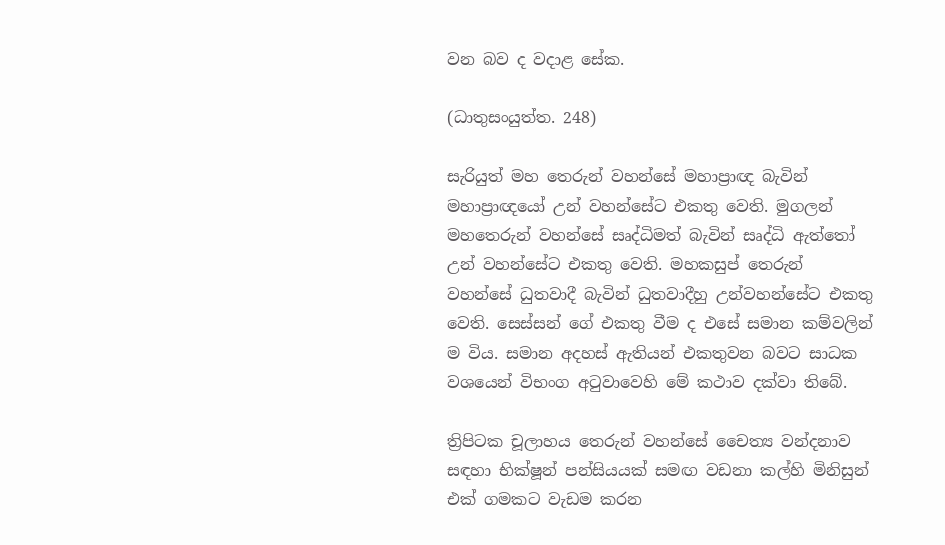වන බව ද වදාළ සේක.

(ධාතුසංයුත්ත. 248)

සැරියුත් මහ තෙරුන් වහන්සේ මහාප්‍රාඥ බැවින් මහාප්‍රාඥයෝ උන් වහන්සේට එකතු වෙති. මුගලන් මහතෙරුන් වහන්සේ සෘද්ධිමත් බැවින් සෘද්ධි ඇත්තෝ උන් වහන්සේට එකතු වෙති. මහකසුප් තෙරුන් වහන්සේ ධුතවාදී බැවින් ධුතවාදීහු උන්වහන්සේට එකතු වෙති. සෙස්සන් ගේ එකතු වීම ද එසේ සමාන කම්වලින් ම විය. සමාන අදහස් ඇතියන් එකතුවන බවට සාධක වශයෙන් විභංග අටුවාවෙහි මේ කථාව දක්වා තිබේ.

ත්‍රිපිටක චූලාහය තෙරුන් වහන්සේ චෛත්‍ය වන්දනාව සඳහා භික්ෂූන් පන්සියයක් සමඟ වඩනා කල්හි මිනිසුන් එක් ගමකට වැඩම කරන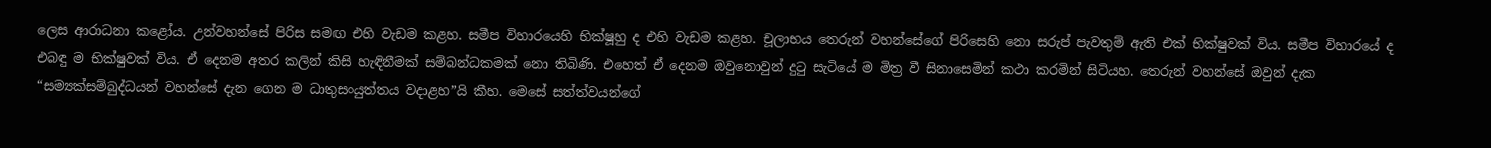ලෙස ආරාධනා කළෝය. උන්වහන්සේ පිරිස සමඟ එහි වැඩම කළහ. සමීප විහාරයෙහි භික්ෂූහු ද එහි වැඩම කළහ. චූලාභය තෙරුන් වහන්සේගේ පිරිසෙහි නො සරුප් පැවතුම් ඇති එක් භික්ෂුවක් විය. සමීප විහාරයේ ද එබඳු ම භික්ෂුවක් විය. ඒ දෙනම අතර කලින් කිසි හැඳිනීමක් සම්බන්ධකමක් නො තිබිණි. එහෙත් ඒ දෙනම ඔවුනොවුන් දුටු සැටියේ ම මිත්‍ර වී සිනාසෙමින් කථා කරමින් සිටියහ. තෙරුන් වහන්සේ ඔවුන් දැක “සම්‍යක්සම්බුද්ධයන් වහන්සේ දැන ගෙන ම ධාතුසංයුත්තය වදාළහ”යි කීහ. මෙසේ සත්ත්වයන්ගේ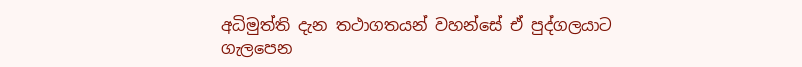අධිමුත්ති දැන තථාගතයන් වහන්සේ ඒ පුද්ගලයාට ගැලපෙන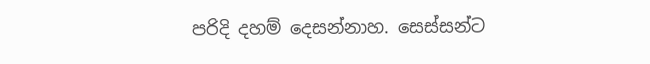පරිදි දහම් දෙසන්නාහ. සෙස්සන්ට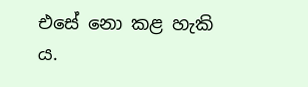එසේ නො කළ හැකි ය.